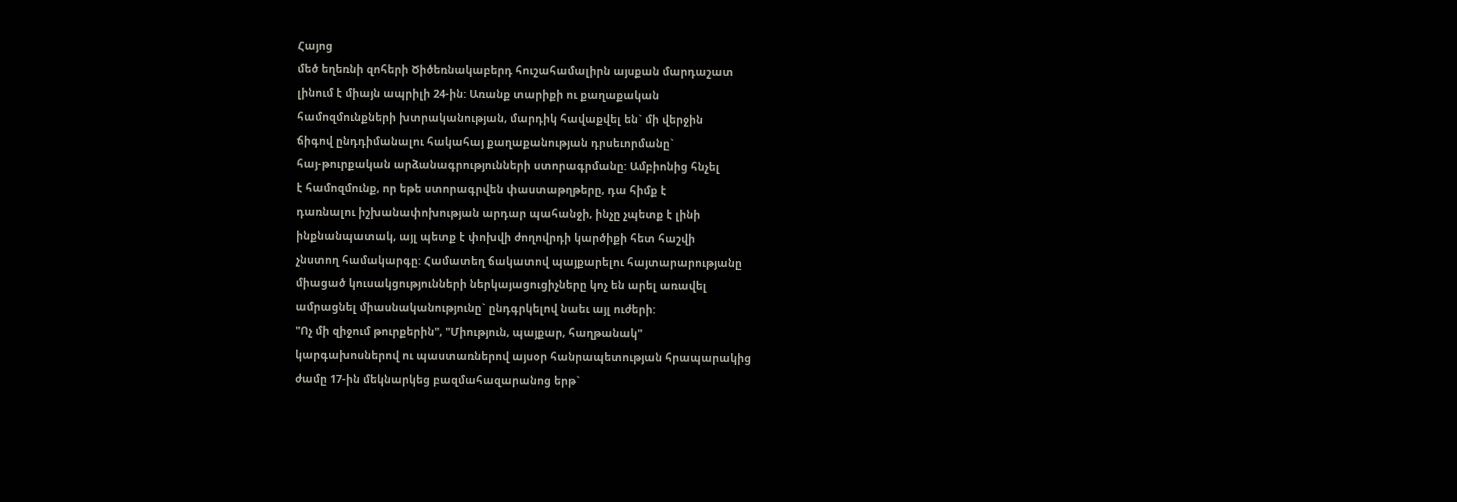Հայոց
մեծ եղեռնի զոհերի Ծիծեռնակաբերդ հուշահամալիրն այսքան մարդաշատ
լինում է միայն ապրիլի 24-ին: Առանք տարիքի ու քաղաքական
համոզմունքների խտրականության, մարդիկ հավաքվել են` մի վերջին
ճիգով ընդդիմանալու հակահայ քաղաքանության դրսեւորմանը`
հայ-թուրքական արձանագրությունների ստորագրմանը: Ամբիոնից հնչել
է համոզմունք, որ եթե ստորագրվեն փաստաթղթերը, դա հիմք է
դառնալու իշխանափոխության արդար պահանջի, ինչը չպետք է լինի
ինքնանպատակ, այլ պետք է փոխվի ժողովրդի կարծիքի հետ հաշվի
չնստող համակարգը: Համատեղ ճակատով պայքարելու հայտարարությանը
միացած կուսակցությունների ներկայացուցիչները կոչ են արել առավել
ամրացնել միասնականությունը` ընդգրկելով նաեւ այլ ուժերի:
"Ոչ մի զիջում թուրքերին", "Միություն, պայքար, հաղթանակ"
կարգախոսներով ու պաստառներով այսօր հանրապետության հրապարակից
ժամը 17-ին մեկնարկեց բազմահազարանոց երթ`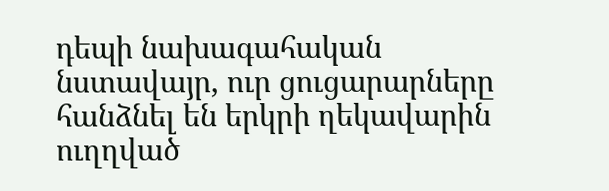դեպի նախագահական
նստավայր, ուր ցուցարարները հանձնել են երկրի ղեկավարին ուղղված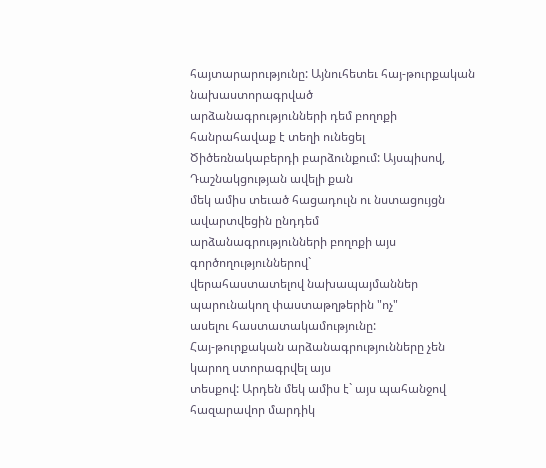հայտարարությունը: Այնուհետեւ հայ-թուրքական նախաստորագրված
արձանագրությունների դեմ բողոքի հանրահավաք է տեղի ունեցել
Ծիծեռնակաբերդի բարձունքում: Այսպիսով, Դաշնակցության ավելի քան
մեկ ամիս տեւած հացադուլն ու նստացույցն ավարտվեցին ընդդեմ
արձանագրությունների բողոքի այս գործողություններով`
վերահաստատելով նախապայմաններ պարունակող փաստաթղթերին "ոչ"
ասելու հաստատակամությունը:
Հայ-թուրքական արձանագրությունները չեն կարող ստորագրվել այս
տեսքով: Արդեն մեկ ամիս է` այս պահանջով հազարավոր մարդիկ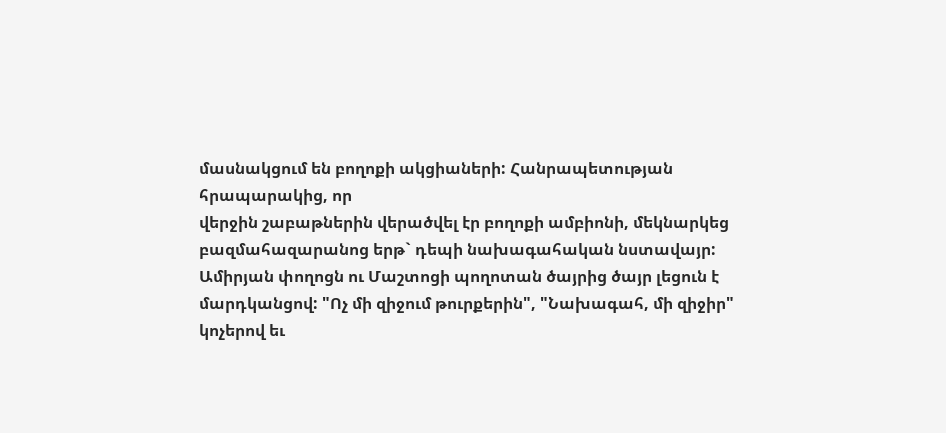մասնակցում են բողոքի ակցիաների: Հանրապետության հրապարակից, որ
վերջին շաբաթներին վերածվել էր բողոքի ամբիոնի, մեկնարկեց
բազմահազարանոց երթ` դեպի նախագահական նստավայր:
Ամիրյան փողոցն ու Մաշտոցի պողոտան ծայրից ծայր լեցուն է
մարդկանցով: "Ոչ մի զիջում թուրքերին", "Նախագահ, մի զիջիր"
կոչերով եւ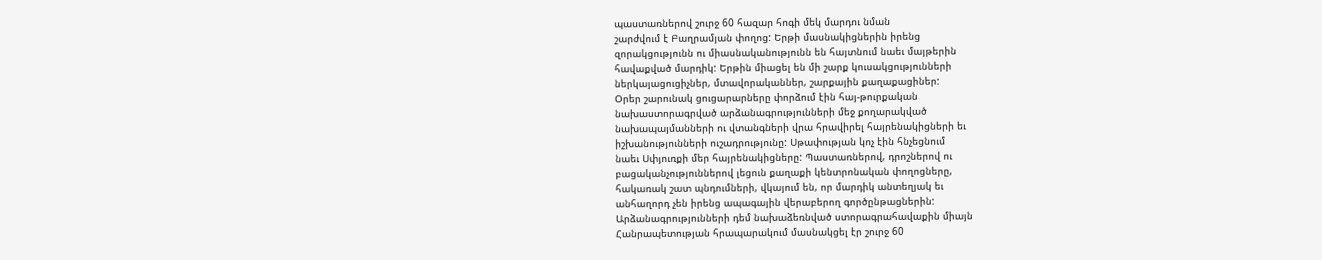պաստառներով շուրջ 60 հազար հոգի մեկ մարդու նման
շարժվում է Բաղրամյան փողոց: Երթի մասնակիցներին իրենց
զորակցությունն ու միասնականությունն են հայտնում նաեւ մայթերին
հավաքված մարդիկ: Երթին միացել են մի շարք կուսակցությունների
ներկայացուցիչներ, մտավորականներ, շարքային քաղաքացիներ:
Օրեր շարունակ ցուցարարները փորձում էին հայ-թուրքական
նախաստորագրված արձանագրությունների մեջ քողարակված
նախապայմանների ու վտանգների վրա հրավիրել հայրենակիցների եւ
իշխանությունների ուշադրությունը: Սթափության կոչ էին հնչեցնում
նաեւ Սփյուռքի մեր հայրենակիցները: Պաստառներով, դրոշներով ու
բացականչություններով լեցուն քաղաքի կենտրոնական փողոցները,
հակառակ շատ պնդումների, վկայում են, որ մարդիկ անտեղյակ եւ
անհաղորդ չեն իրենց ապագային վերաբերող գործընթացներին:
Արձանագրությունների դեմ նախաձեռնված ստորագրահավաքին միայն
Հանրապետության հրապարակում մասնակցել էր շուրջ 60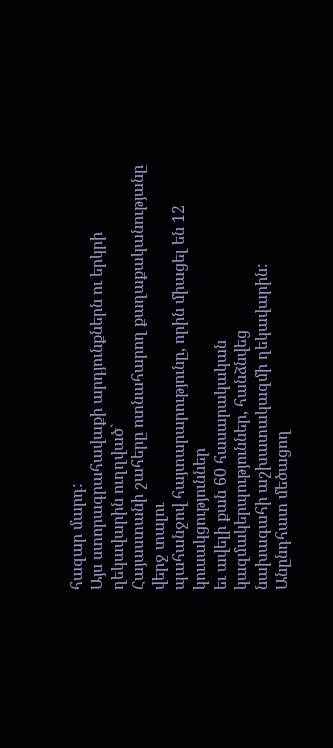հազար մարդ:
Այս ստորագրահավաքի արդյունքներն ու երկրի ղեկավարին ուղղված`
Հայաստանի շահերը ոտնահարող քաղաքականությանը վերջ տալու
պահանջով հայտարարությունը, որին միացել են 12 կուսակցություններ
եւ ավելի քան 60 հասարակական կազմակերպություններ, հանձնվեց
նախագահի աշխատակազմի ղեկավարին:
Անընդհատ մեծացող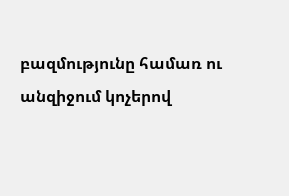բազմությունը համառ ու անզիջում կոչերով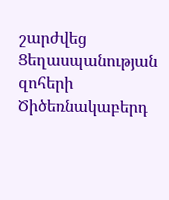շարժվեց Ցեղասպանության զոհերի Ծիծեռնակաբերդ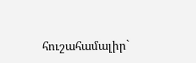հուշահամալիր`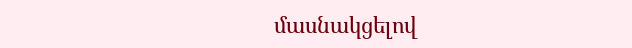մասնակցելով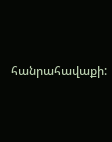հանրահավաքի: